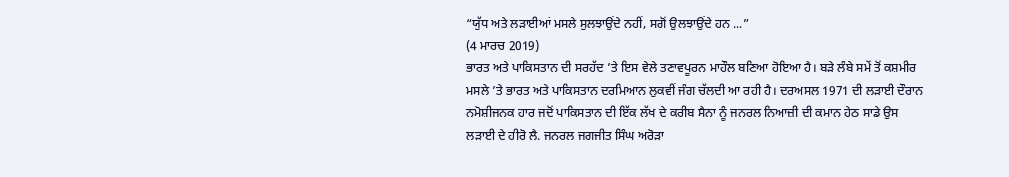“ਯੁੱਧ ਅਤੇ ਲੜਾਈਆਂ ਮਸਲੇ ਸੁਲਝਾਉਂਦੇ ਨਹੀਂ, ਸਗੋਂ ਉਲਝਾਉਂਦੇ ਹਨ ...”
(4 ਮਾਰਚ 2019)
ਭਾਰਤ ਅਤੇ ਪਾਕਿਸਤਾਨ ਦੀ ਸਰਹੱਦ ’ਤੇ ਇਸ ਵੇਲੇ ਤਣਾਵਪੂਰਨ ਮਾਹੌਲ ਬਣਿਆ ਹੋਇਆ ਹੈ। ਬੜੇ ਲੰਬੇ ਸਮੇਂ ਤੋਂ ਕਸ਼ਮੀਰ ਮਸਲੇ ’ਤੇ ਭਾਰਤ ਅਤੇ ਪਾਕਿਸਤਾਨ ਦਰਮਿਆਨ ਲੁਕਵੀਂ ਜੰਗ ਚੱਲਦੀ ਆ ਰਹੀ ਹੈ। ਦਰਅਸਲ 1971 ਦੀ ਲੜਾਈ ਦੌਰਾਨ ਨਮੋਸ਼ੀਜਨਕ ਹਾਰ ਜਦੋਂ ਪਾਕਿਸਤਾਨ ਦੀ ਇੱਕ ਲੱਖ ਦੇ ਕਰੀਬ ਸੈਨਾ ਨੂੰ ਜਨਰਲ ਨਿਆਜ਼ੀ ਦੀ ਕਮਾਨ ਹੇਠ ਸਾਡੇ ਉਸ ਲੜਾਈ ਦੇ ਹੀਰੋ ਲੈ. ਜਨਰਲ ਜਗਜੀਤ ਸਿੰਘ ਅਰੋੜਾ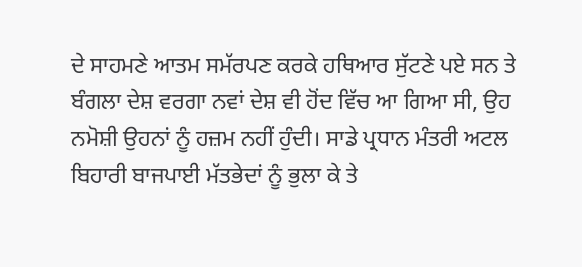ਦੇ ਸਾਹਮਣੇ ਆਤਮ ਸਮੱਰਪਣ ਕਰਕੇ ਹਥਿਆਰ ਸੁੱਟਣੇ ਪਏ ਸਨ ਤੇ ਬੰਗਲਾ ਦੇਸ਼ ਵਰਗਾ ਨਵਾਂ ਦੇਸ਼ ਵੀ ਹੋਂਦ ਵਿੱਚ ਆ ਗਿਆ ਸੀ, ਉਹ ਨਮੋਸ਼ੀ ਉਹਨਾਂ ਨੂੰ ਹਜ਼ਮ ਨਹੀਂ ਹੁੰਦੀ। ਸਾਡੇ ਪ੍ਰਧਾਨ ਮੰਤਰੀ ਅਟਲ ਬਿਹਾਰੀ ਬਾਜਪਾਈ ਮੱਤਭੇਦਾਂ ਨੂੰ ਭੁਲਾ ਕੇ ਤੇ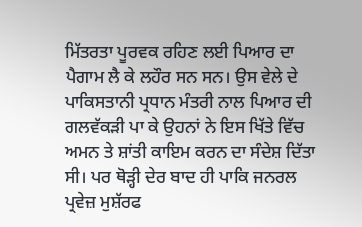ਮਿੱਤਰਤਾ ਪੂਰਵਕ ਰਹਿਣ ਲਈ ਪਿਆਰ ਦਾ ਪੈਗਾਮ ਲੈ ਕੇ ਲਹੌਰ ਸਨ ਸਨ। ਉਸ ਵੇਲੇ ਦੇ ਪਾਕਿਸਤਾਨੀ ਪ੍ਰਧਾਨ ਮੰਤਰੀ ਨਾਲ ਪਿਆਰ ਦੀ ਗਲਵੱਕੜੀ ਪਾ ਕੇ ਉਹਨਾਂ ਨੇ ਇਸ ਖਿੱਤੇ ਵਿੱਚ ਅਮਨ ਤੇ ਸ਼ਾਂਤੀ ਕਾਇਮ ਕਰਨ ਦਾ ਸੰਦੇਸ਼ ਦਿੱਤਾ ਸੀ। ਪਰ ਥੋੜ੍ਹੀ ਦੇਰ ਬਾਦ ਹੀ ਪਾਕਿ ਜਨਰਲ ਪ੍ਰਵੇਜ਼ ਮੁਸ਼ੱਰਫ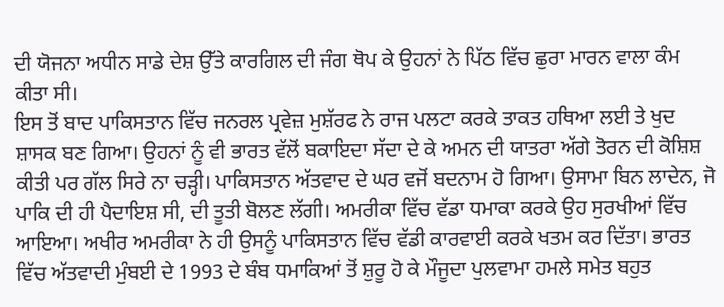ਦੀ ਯੋਜਨਾ ਅਧੀਨ ਸਾਡੇ ਦੇਸ਼ ਉੱਤੇ ਕਾਰਗਿਲ ਦੀ ਜੰਗ ਥੋਪ ਕੇ ਉਹਨਾਂ ਨੇ ਪਿੱਠ ਵਿੱਚ ਛੁਰਾ ਮਾਰਨ ਵਾਲਾ ਕੰਮ ਕੀਤਾ ਸੀ।
ਇਸ ਤੋਂ ਬਾਦ ਪਾਕਿਸਤਾਨ ਵਿੱਚ ਜਨਰਲ ਪ੍ਰਵੇਜ਼ ਮੁਸ਼ੱਰਫ ਨੇ ਰਾਜ ਪਲਟਾ ਕਰਕੇ ਤਾਕਤ ਹਥਿਆ ਲਈ ਤੇ ਖੁਦ ਸ਼ਾਸਕ ਬਣ ਗਿਆ। ਉਹਨਾਂ ਨੂੰ ਵੀ ਭਾਰਤ ਵੱਲੋਂ ਬਕਾਇਦਾ ਸੱਦਾ ਦੇ ਕੇ ਅਮਨ ਦੀ ਯਾਤਰਾ ਅੱਗੇ ਤੋਰਨ ਦੀ ਕੋਸ਼ਿਸ਼ ਕੀਤੀ ਪਰ ਗੱਲ ਸਿਰੇ ਨਾ ਚੜ੍ਹੀ। ਪਾਕਿਸਤਾਨ ਅੱਤਵਾਦ ਦੇ ਘਰ ਵਜੋਂ ਬਦਨਾਮ ਹੋ ਗਿਆ। ਉਸਾਮਾ ਬਿਨ ਲਾਦੇਨ, ਜੋ ਪਾਕਿ ਦੀ ਹੀ ਪੈਦਾਇਸ਼ ਸੀ, ਦੀ ਤੂਤੀ ਬੋਲਣ ਲੱਗੀ। ਅਮਰੀਕਾ ਵਿੱਚ ਵੱਡਾ ਧਮਾਕਾ ਕਰਕੇ ਉਹ ਸੁਰਖੀਆਂ ਵਿੱਚ ਆਇਆ। ਅਖੀਰ ਅਮਰੀਕਾ ਨੇ ਹੀ ਉਸਨੂੰ ਪਾਕਿਸਤਾਨ ਵਿੱਚ ਵੱਡੀ ਕਾਰਵਾਈ ਕਰਕੇ ਖਤਮ ਕਰ ਦਿੱਤਾ। ਭਾਰਤ ਵਿੱਚ ਅੱਤਵਾਦੀ ਮੁੰਬਈ ਦੇ 1993 ਦੇ ਬੰਬ ਧਮਾਕਿਆਂ ਤੋਂ ਸ਼ੁਰੂ ਹੋ ਕੇ ਮੌਜੂਦਾ ਪੁਲਵਾਮਾ ਹਮਲੇ ਸਮੇਤ ਬਹੁਤ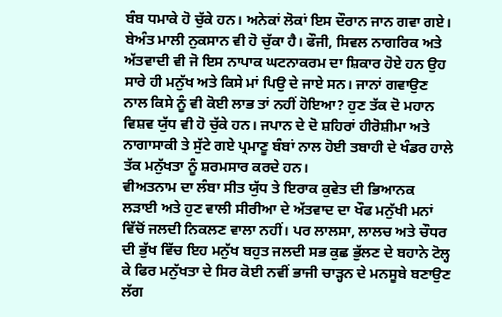ਬੰਬ ਧਮਾਕੇ ਹੋ ਚੁੱਕੇ ਹਨ। ਅਨੇਕਾਂ ਲੋਕਾਂ ਇਸ ਦੌਰਾਨ ਜਾਨ ਗਵਾ ਗਏ। ਬੇਅੰਤ ਮਾਲੀ ਨੁਕਸਾਨ ਵੀ ਹੋ ਚੁੱਕਾ ਹੈ। ਫੌਜੀ, ਸਿਵਲ ਨਾਗਰਿਕ ਅਤੇ ਅੱਤਵਾਦੀ ਵੀ ਜੋ ਇਸ ਨਾਪਾਕ ਘਟਨਾਕਰਮ ਦਾ ਸ਼ਿਕਾਰ ਹੋਏ ਹਨ ਉਹ ਸਾਰੇ ਹੀ ਮਨੁੱਖ ਅਤੇ ਕਿਸੇ ਮਾਂ ਪਿਉ ਦੇ ਜਾਏ ਸਨ। ਜਾਨਾਂ ਗਵਾਉਣ ਨਾਲ ਕਿਸੇ ਨੂੰ ਵੀ ਕੋਈ ਲਾਭ ਤਾਂ ਨਹੀਂ ਹੋਇਆ? ਹੁਣ ਤੱਕ ਦੋ ਮਹਾਨ ਵਿਸ਼ਵ ਯੁੱਧ ਵੀ ਹੋ ਚੁੱਕੇ ਹਨ। ਜਪਾਨ ਦੇ ਦੋ ਸ਼ਹਿਰਾਂ ਹੀਰੋਸ਼ੀਮਾ ਅਤੇ ਨਾਗਾਸਾਕੀ ਤੇ ਸੁੱਟੇ ਗਏ ਪ੍ਰਮਾਣੂ ਬੰਬਾਂ ਨਾਲ ਹੋਈ ਤਬਾਹੀ ਦੇ ਖੰਡਰ ਹਾਲੇ ਤੱਕ ਮਨੁੱਖਤਾ ਨੂੰ ਸ਼ਰਮਸਾਰ ਕਰਦੇ ਹਨ।
ਵੀਅਤਨਾਮ ਦਾ ਲੰਬਾ ਸੀਤ ਯੁੱਧ ਤੇ ਇਰਾਕ ਕੁਵੇਤ ਦੀ ਭਿਆਨਕ ਲੜਾਈ ਅਤੇ ਹੁਣ ਵਾਲੀ ਸੀਰੀਆ ਦੇ ਅੱਤਵਾਦ ਦਾ ਖੌਫ ਮਨੁੱਖੀ ਮਨਾਂ ਵਿੱਚੋਂ ਜਲਦੀ ਨਿਕਲਣ ਵਾਲਾ ਨਹੀਂ। ਪਰ ਲਾਲਸਾ, ਲਾਲਚ ਅਤੇ ਚੌਧਰ ਦੀ ਭੁੱਖ ਵਿੱਚ ਇਹ ਮਨੁੱਖ ਬਹੁਤ ਜਲਦੀ ਸਭ ਕੁਛ ਭੁੱਲਣ ਦੇ ਬਹਾਨੇ ਟੋਲ੍ਹ ਕੇ ਫਿਰ ਮਨੁੱਖਤਾ ਦੇ ਸਿਰ ਕੋਈ ਨਵੀਂ ਭਾਜੀ ਚਾੜ੍ਹਨ ਦੇ ਮਨਸੂਬੇ ਬਣਾਉਣ ਲੱਗ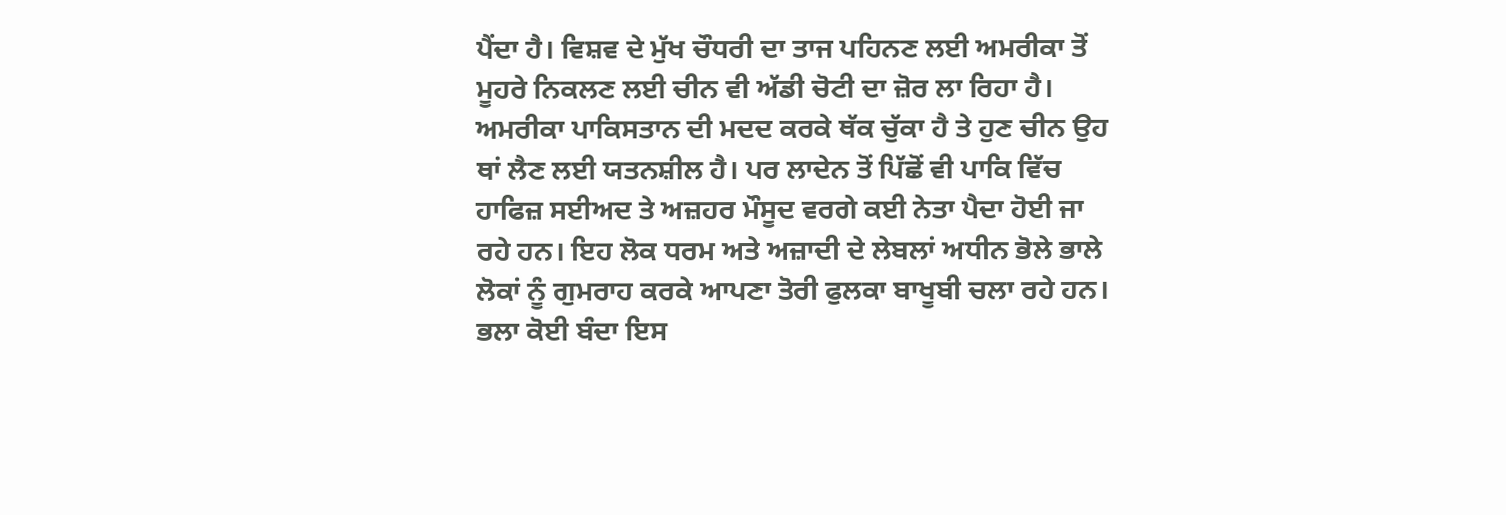ਪੈਂਦਾ ਹੈ। ਵਿਸ਼ਵ ਦੇ ਮੁੱਖ ਚੌਧਰੀ ਦਾ ਤਾਜ ਪਹਿਨਣ ਲਈ ਅਮਰੀਕਾ ਤੋਂ ਮੂਹਰੇ ਨਿਕਲਣ ਲਈ ਚੀਨ ਵੀ ਅੱਡੀ ਚੋਟੀ ਦਾ ਜ਼ੋਰ ਲਾ ਰਿਹਾ ਹੈ। ਅਮਰੀਕਾ ਪਾਕਿਸਤਾਨ ਦੀ ਮਦਦ ਕਰਕੇ ਥੱਕ ਚੁੱਕਾ ਹੈ ਤੇ ਹੁਣ ਚੀਨ ਉਹ ਥਾਂ ਲੈਣ ਲਈ ਯਤਨਸ਼ੀਲ ਹੈ। ਪਰ ਲਾਦੇਨ ਤੋਂ ਪਿੱਛੋਂ ਵੀ ਪਾਕਿ ਵਿੱਚ ਹਾਫਿਜ਼ ਸਈਅਦ ਤੇ ਅਜ਼ਹਰ ਮੌਸੂਦ ਵਰਗੇ ਕਈ ਨੇਤਾ ਪੈਦਾ ਹੋਈ ਜਾ ਰਹੇ ਹਨ। ਇਹ ਲੋਕ ਧਰਮ ਅਤੇ ਅਜ਼ਾਦੀ ਦੇ ਲੇਬਲਾਂ ਅਧੀਨ ਭੋਲੇ ਭਾਲੇ ਲੋਕਾਂ ਨੂੰ ਗੁਮਰਾਹ ਕਰਕੇ ਆਪਣਾ ਤੋਰੀ ਫੁਲਕਾ ਬਾਖੂਬੀ ਚਲਾ ਰਹੇ ਹਨ। ਭਲਾ ਕੋਈ ਬੰਦਾ ਇਸ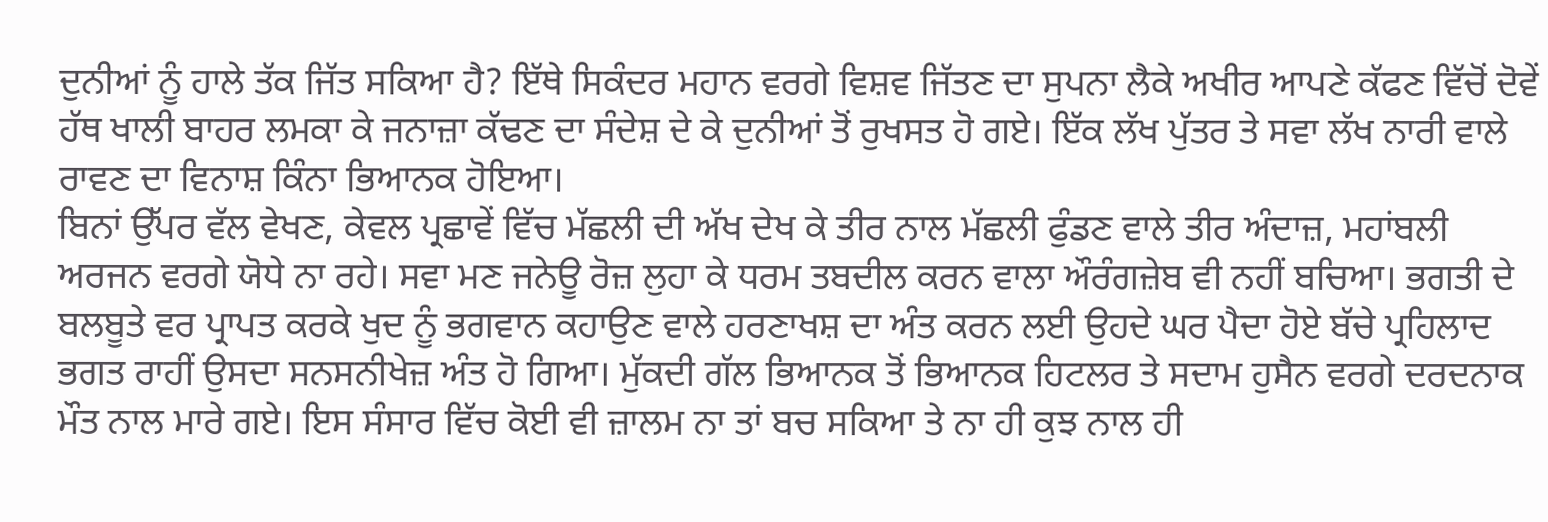ਦੁਨੀਆਂ ਨੂੰ ਹਾਲੇ ਤੱਕ ਜਿੱਤ ਸਕਿਆ ਹੈ? ਇੱਥੇ ਸਿਕੰਦਰ ਮਹਾਨ ਵਰਗੇ ਵਿਸ਼ਵ ਜਿੱਤਣ ਦਾ ਸੁਪਨਾ ਲੈਕੇ ਅਖੀਰ ਆਪਣੇ ਕੱਫਣ ਵਿੱਚੋਂ ਦੋਵੇਂ ਹੱਥ ਖਾਲੀ ਬਾਹਰ ਲਮਕਾ ਕੇ ਜਨਾਜ਼ਾ ਕੱਢਣ ਦਾ ਸੰਦੇਸ਼ ਦੇ ਕੇ ਦੁਨੀਆਂ ਤੋਂ ਰੁਖਸਤ ਹੋ ਗਏ। ਇੱਕ ਲੱਖ ਪੁੱਤਰ ਤੇ ਸਵਾ ਲੱਖ ਨਾਰੀ ਵਾਲੇ ਰਾਵਣ ਦਾ ਵਿਨਾਸ਼ ਕਿੰਨਾ ਭਿਆਨਕ ਹੋਇਆ।
ਬਿਨਾਂ ਉੱਪਰ ਵੱਲ ਵੇਖਣ, ਕੇਵਲ ਪ੍ਰਛਾਵੇਂ ਵਿੱਚ ਮੱਛਲੀ ਦੀ ਅੱਖ ਦੇਖ ਕੇ ਤੀਰ ਨਾਲ ਮੱਛਲੀ ਫੁੰਡਣ ਵਾਲੇ ਤੀਰ ਅੰਦਾਜ਼, ਮਹਾਂਬਲੀ ਅਰਜਨ ਵਰਗੇ ਯੋਧੇ ਨਾ ਰਹੇ। ਸਵਾ ਮਣ ਜਨੇਊ ਰੋਜ਼ ਲੁਹਾ ਕੇ ਧਰਮ ਤਬਦੀਲ ਕਰਨ ਵਾਲਾ ਔਰੰਗਜ਼ੇਬ ਵੀ ਨਹੀਂ ਬਚਿਆ। ਭਗਤੀ ਦੇ ਬਲਬੂਤੇ ਵਰ ਪ੍ਰਾਪਤ ਕਰਕੇ ਖੁਦ ਨੂੰ ਭਗਵਾਨ ਕਹਾਉਣ ਵਾਲੇ ਹਰਣਾਖਸ਼ ਦਾ ਅੰਤ ਕਰਨ ਲਈ ਉਹਦੇ ਘਰ ਪੈਦਾ ਹੋਏ ਬੱਚੇ ਪ੍ਰਹਿਲਾਦ ਭਗਤ ਰਾਹੀਂ ਉਸਦਾ ਸਨਸਨੀਖੇਜ਼ ਅੰਤ ਹੋ ਗਿਆ। ਮੁੱਕਦੀ ਗੱਲ ਭਿਆਨਕ ਤੋਂ ਭਿਆਨਕ ਹਿਟਲਰ ਤੇ ਸਦਾਮ ਹੁਸੈਨ ਵਰਗੇ ਦਰਦਨਾਕ ਮੌਤ ਨਾਲ ਮਾਰੇ ਗਏ। ਇਸ ਸੰਸਾਰ ਵਿੱਚ ਕੋਈ ਵੀ ਜ਼ਾਲਮ ਨਾ ਤਾਂ ਬਚ ਸਕਿਆ ਤੇ ਨਾ ਹੀ ਕੁਝ ਨਾਲ ਹੀ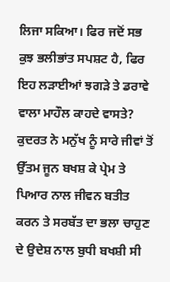ਲਿਜਾ ਸਕਿਆ। ਫਿਰ ਜਦੋਂ ਸਭ ਕੁਝ ਭਲੀਭਾਂਤ ਸਪਸ਼ਟ ਹੈ, ਫਿਰ ਇਹ ਲੜਾਈਆਂ ਝਗੜੇ ਤੇ ਡਰਾਵੇ ਵਾਲਾ ਮਾਹੌਲ ਕਾਹਦੇ ਵਾਸਤੇ? ਕੁਦਰਤ ਨੇ ਮਨੁੱਖ ਨੂੰ ਸਾਰੇ ਜੀਵਾਂ ਤੋਂ ਉੱਤਮ ਜੂਨ ਬਖਸ਼ ਕੇ ਪ੍ਰੇਮ ਤੇ ਪਿਆਰ ਨਾਲ ਜੀਵਨ ਬਤੀਤ ਕਰਨ ਤੇ ਸਰਬੱਤ ਦਾ ਭਲਾ ਚਾਹੁਣ ਦੇ ਉਦੇਸ਼ ਨਾਲ ਬੁਧੀ ਬਖਸ਼ੀ ਸੀ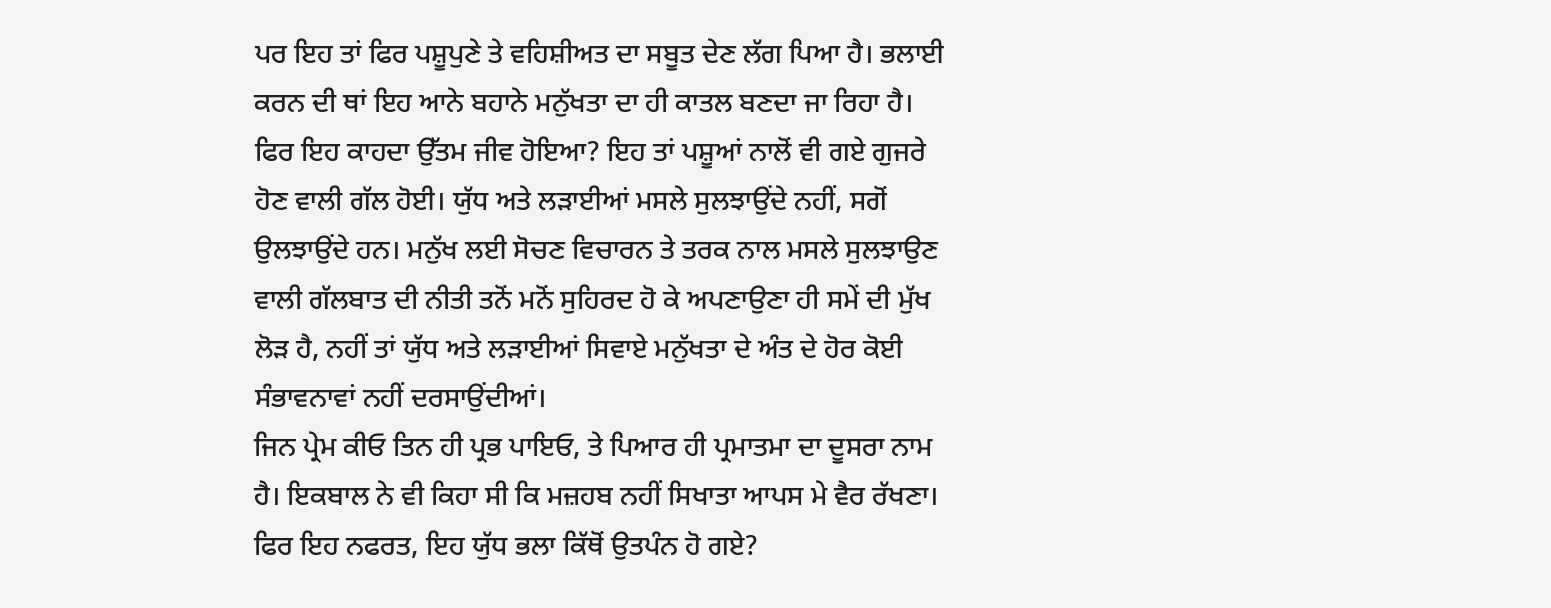ਪਰ ਇਹ ਤਾਂ ਫਿਰ ਪਸ਼ੂਪੁਣੇ ਤੇ ਵਹਿਸ਼ੀਅਤ ਦਾ ਸਬੂਤ ਦੇਣ ਲੱਗ ਪਿਆ ਹੈ। ਭਲਾਈ ਕਰਨ ਦੀ ਥਾਂ ਇਹ ਆਨੇ ਬਹਾਨੇ ਮਨੁੱਖਤਾ ਦਾ ਹੀ ਕਾਤਲ ਬਣਦਾ ਜਾ ਰਿਹਾ ਹੈ। ਫਿਰ ਇਹ ਕਾਹਦਾ ਉੱਤਮ ਜੀਵ ਹੋਇਆ? ਇਹ ਤਾਂ ਪਸ਼ੂਆਂ ਨਾਲੋਂ ਵੀ ਗਏ ਗੁਜਰੇ ਹੋਣ ਵਾਲੀ ਗੱਲ ਹੋਈ। ਯੁੱਧ ਅਤੇ ਲੜਾਈਆਂ ਮਸਲੇ ਸੁਲਝਾਉਂਦੇ ਨਹੀਂ, ਸਗੋਂ ਉਲਝਾਉਂਦੇ ਹਨ। ਮਨੁੱਖ ਲਈ ਸੋਚਣ ਵਿਚਾਰਨ ਤੇ ਤਰਕ ਨਾਲ ਮਸਲੇ ਸੁਲਝਾਉਣ ਵਾਲੀ ਗੱਲਬਾਤ ਦੀ ਨੀਤੀ ਤਨੋਂ ਮਨੋਂ ਸੁਹਿਰਦ ਹੋ ਕੇ ਅਪਣਾਉਣਾ ਹੀ ਸਮੇਂ ਦੀ ਮੁੱਖ ਲੋੜ ਹੈ, ਨਹੀਂ ਤਾਂ ਯੁੱਧ ਅਤੇ ਲੜਾਈਆਂ ਸਿਵਾਏ ਮਨੁੱਖਤਾ ਦੇ ਅੰਤ ਦੇ ਹੋਰ ਕੋਈ ਸੰਭਾਵਨਾਵਾਂ ਨਹੀਂ ਦਰਸਾਉਂਦੀਆਂ।
ਜਿਨ ਪ੍ਰੇਮ ਕੀਓ ਤਿਨ ਹੀ ਪ੍ਰਭ ਪਾਇਓ, ਤੇ ਪਿਆਰ ਹੀ ਪ੍ਰਮਾਤਮਾ ਦਾ ਦੂਸਰਾ ਨਾਮ ਹੈ। ਇਕਬਾਲ ਨੇ ਵੀ ਕਿਹਾ ਸੀ ਕਿ ਮਜ਼ਹਬ ਨਹੀਂ ਸਿਖਾਤਾ ਆਪਸ ਮੇ ਵੈਰ ਰੱਖਣਾ। ਫਿਰ ਇਹ ਨਫਰਤ, ਇਹ ਯੁੱਧ ਭਲਾ ਕਿੱਥੋਂ ਉਤਪੰਨ ਹੋ ਗਏ?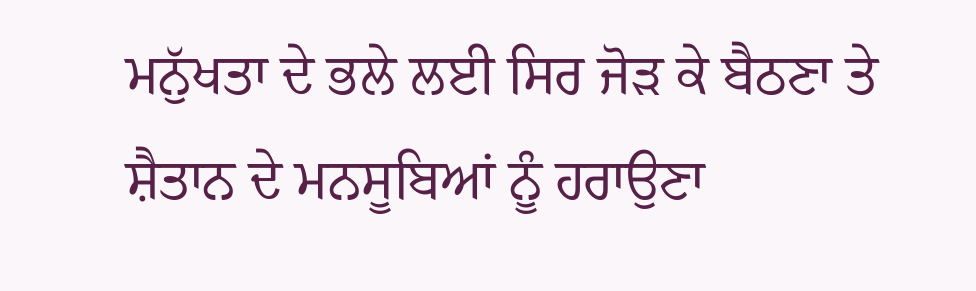ਮਨੁੱਖਤਾ ਦੇ ਭਲੇ ਲਈ ਸਿਰ ਜੋੜ ਕੇ ਬੈਠਣਾ ਤੇ ਸ਼ੈਤਾਨ ਦੇ ਮਨਸੂਬਿਆਂ ਨੂੰ ਹਰਾਉਣਾ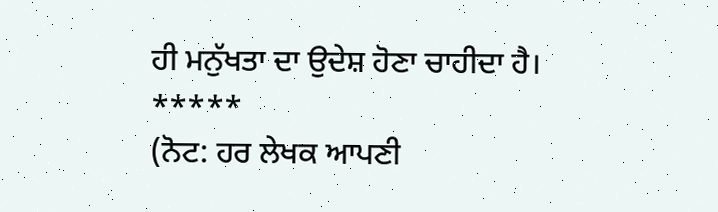ਹੀ ਮਨੁੱਖਤਾ ਦਾ ਉਦੇਸ਼ ਹੋਣਾ ਚਾਹੀਦਾ ਹੈ।
*****
(ਨੋਟ: ਹਰ ਲੇਖਕ ਆਪਣੀ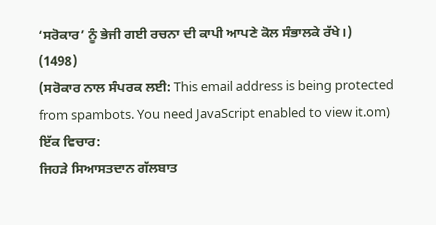‘ਸਰੋਕਾਰ’ ਨੂੰ ਭੇਜੀ ਗਈ ਰਚਨਾ ਦੀ ਕਾਪੀ ਆਪਣੇ ਕੋਲ ਸੰਭਾਲਕੇ ਰੱਖੇ।)
(1498)
(ਸਰੋਕਾਰ ਨਾਲ ਸੰਪਰਕ ਲਈ: This email address is being protected from spambots. You need JavaScript enabled to view it.om)
ਇੱਕ ਵਿਚਾਰ:
ਜਿਹੜੇ ਸਿਆਸਤਦਾਨ ਗੱਲਬਾਤ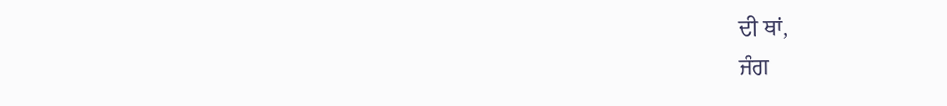ਦੀ ਥਾਂ,
ਜੰਗ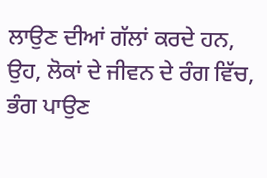ਲਾਉਣ ਦੀਆਂ ਗੱਲਾਂ ਕਰਦੇ ਹਨ,
ਉਹ, ਲੋਕਾਂ ਦੇ ਜੀਵਨ ਦੇ ਰੰਗ ਵਿੱਚ,
ਭੰਗ ਪਾਉਣ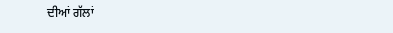ਦੀਆਂ ਗੱਲਾਂ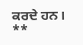ਕਰਦੇ ਹਨ।
**